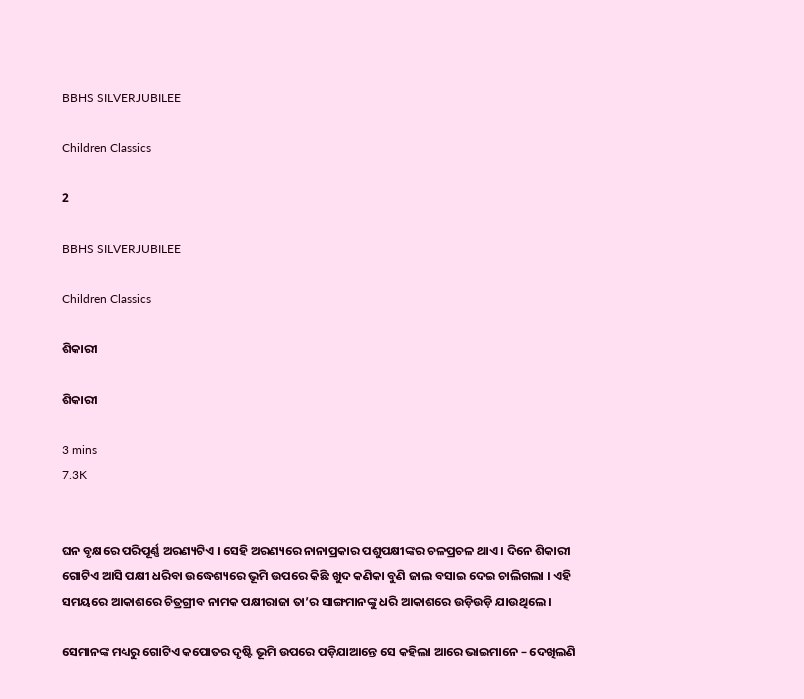BBHS SILVERJUBILEE

Children Classics

2

BBHS SILVERJUBILEE

Children Classics

ଶିକାରୀ

ଶିକାରୀ

3 mins
7.3K


ଘନ ବୃକ୍ଷରେ ପରିପୂର୍ଣ୍ଣ ଅରଣ୍ୟଟିଏ । ସେହି ଅରଣ୍ୟରେ ନାନାପ୍ରକାର ପଶୁପକ୍ଷୀଙ୍କର ଚଳପ୍ରଚଳ ଥାଏ । ଦିନେ ଶିକାରୀ ଗୋଟିଏ ଆସି ପକ୍ଷୀ ଧରିବା ଉଦ୍ଧେଶ୍ୟରେ ଭୂମି ଉପରେ କିଛି ଖୁଦ କଣିକା ବୁଣି ଜାଲ ବସାଇ ଦେଇ ଚାଲିଗଲା । ଏହି ସମୟରେ ଆକାଶରେ ଚିତ୍ରଗ୍ରୀବ ନାମକ ପକ୍ଷୀରାଜା ତା’ର ସାଙ୍ଗମାନଙ୍କୁ ଧରି ଆକାଶରେ ଉଡ଼ିଉଡ଼ି ଯାଉଥିଲେ ।

ସେମାନଙ୍କ ମଧ୍ୟରୁ ଗୋଟିଏ କପୋତର ଦୃଷ୍ଟି ଭୂମି ଉପରେ ପଡ଼ିଯାଆନ୍ତେ ସେ କହିଲା ଆରେ ଭାଇମାନେ – ଦେଖିଲଣି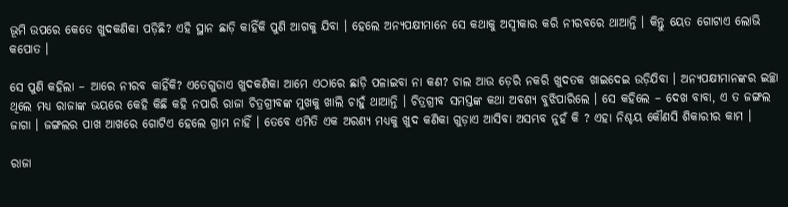ଭୂମି ଉପରେ କେତେ ଖୁଦକଣିକା ପଡ଼ିଛି? ଏହି ସ୍ଥାନ ଛାଡ଼ି କାହିଁକି ପୁଣି ଆଗକୁ ଯିବା । ହେଲେ ଅନ୍ୟପକ୍ଷୀମାନେ ସେ କଥାକୁ ଅସ୍ୱୀକାର କରି ନୀରବରେ ଥାଆନ୍ତି । କିନ୍ତୁ ୟେତ ଗୋଟାଏ ଲୋଭି କପୋତ ।

ସେ ପୁଣି କହିଲା – ଆରେ ନୀରବ କାହିଁକି? ଏତେଗୁଡାଏ ଖୁଦକଣିକା ଆମେ ଏଠାରେ ଛାଡ଼ି ପଳାଇବା ନା କଣ? ଚାଲ ଆଉ ଡ଼େରି ନକରି ଖୁଦତକ ଖାଇଦେଇ ଉଡ଼ିଯିବା । ଅନ୍ୟପକ୍ଷୀମାନଙ୍କର ଇଚ୍ଛା ଥିଲେ ମଧ୍ୟ ରାଜାଙ୍କ ଭୟରେ କେହି କିଛି କହି ନପାରି ରାଜା ଚିତ୍ରଗ୍ରୀବଙ୍କ ମୁଖକୁ ଖାଲି ଚାହୁଁ ଥାଆନ୍ତି । ଚିତ୍ରଗ୍ରୀବ ସମସ୍ତଙ୍କ କଥା ଅବଶ୍ୟ ବୁଝିପାରିଲେ । ସେ କହିଲେ – ଦେଖ ବାବା, ଏ ତ ଜଙ୍ଗଲ ଜାଗା । ଜଙ୍ଗଲର ପାଖ ଆଖରେ ଗୋଟିଏ ହେଲେ ଗ୍ରାମ ନାହିଁ । ତେବେ ଏମିତି ଏକ ଅରଣ୍ୟ ମଧ୍ୟକୁ ଖୁଦ କଣିକା ଗୁଡ଼ାଏ ଆସିବା ଅସମ୍ଭବ ନୁହଁ କି ? ଏହା ନିଶ୍ଚୟ କୌଣସି ଶିକାରୀର କାମ ।

ରାଜା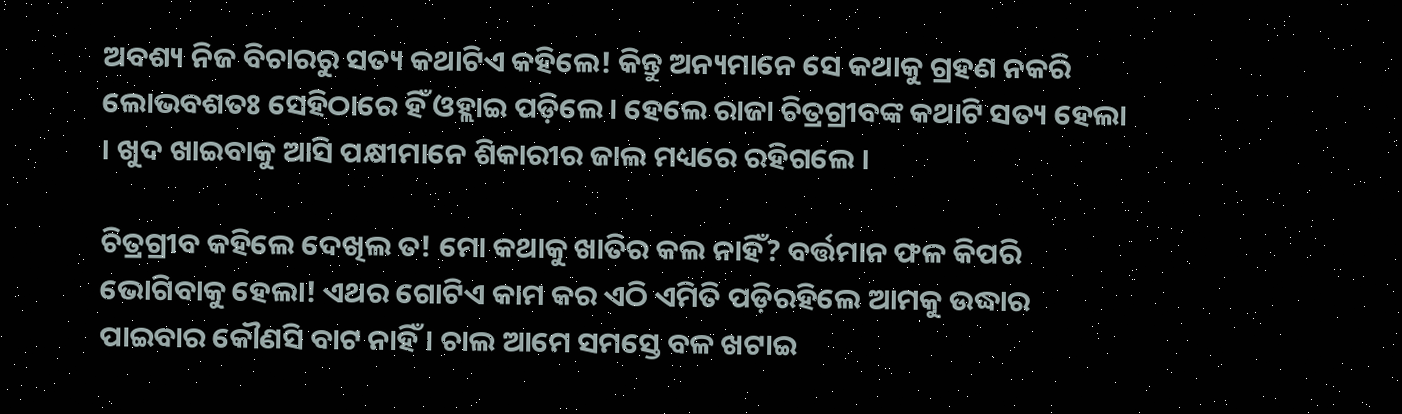ଅବଶ୍ୟ ନିଜ ବିଚାରରୁ ସତ୍ୟ କଥାଟିଏ କହିଲେ! କିନ୍ତୁ ଅନ୍ୟମାନେ ସେ କଥାକୁ ଗ୍ରହଣ ନକରି ଲୋଭବଶତଃ ସେହିଠାରେ ହିଁ ଓହ୍ଲାଇ ପଡ଼ିଲେ । ହେଲେ ରାଜା ଚିତ୍ରଗ୍ରୀବଙ୍କ କଥାଟି ସତ୍ୟ ହେଲା । ଖୁଦ ଖାଇବାକୁ ଆସି ପକ୍ଷୀମାନେ ଶିକାରୀର ଜାଲ ମଧ୍ୟରେ ରହିଗଲେ ।

ଚିତ୍ରଗ୍ରୀବ କହିଲେ ଦେଖିଲ ତ! ମୋ କଥାକୁ ଖାତିର କଲ ନାହିଁ? ବର୍ତ୍ତମାନ ଫଳ କିପରି ଭୋଗିବାକୁ ହେଲା! ଏଥର ଗୋଟିଏ କାମ କର ଏଠି ଏମିତି ପଡ଼ିରହିଲେ ଆମକୁ ଉଦ୍ଧାର ପାଇବାର କୌଣସି ବାଟ ନାହିଁ । ଚାଲ ଆମେ ସମସ୍ତେ ବଳ ଖଟାଇ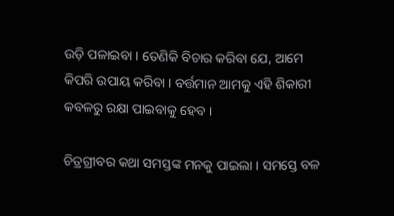ଉଡ଼ି ପଳାଇବା । ତେଣିକି ବିଚାର କରିବା ଯେ, ଆମେ କିପରି ଉପାୟ କରିବା । ବର୍ତ୍ତମାନ ଆମକୁ ଏହି ଶିକାରୀ କବଳରୁ ରକ୍ଷା ପାଇବାକୁ ହେବ ।

ଚିତ୍ରଗ୍ରୀବର କଥା ସମସ୍ତଙ୍କ ମନକୁ ପାଇଲା । ସମସ୍ତେ ବଳ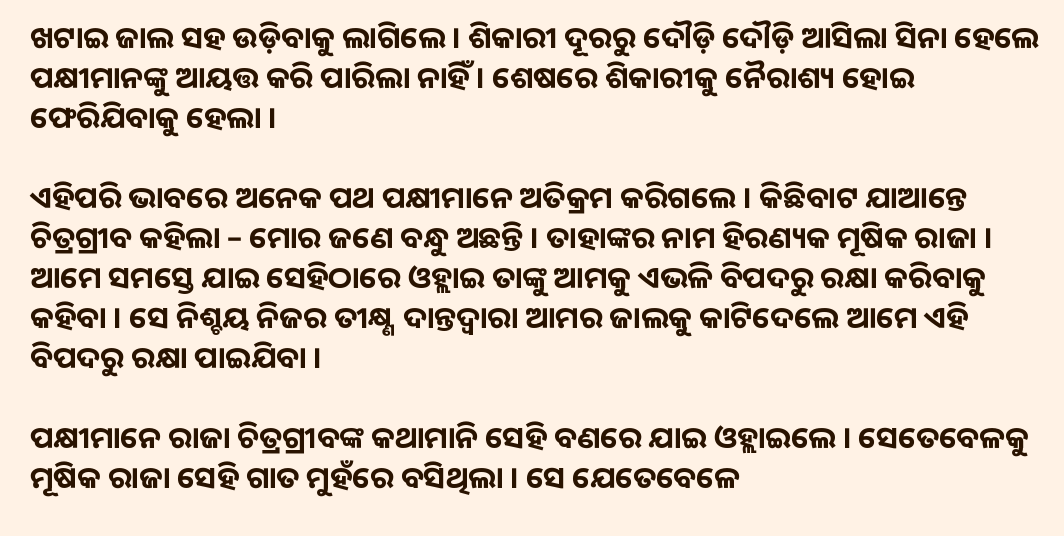ଖଟାଇ ଜାଲ ସହ ଉଡ଼ିବାକୁ ଲାଗିଲେ । ଶିକାରୀ ଦୂରରୁ ଦୌଡ଼ି ଦୌଡ଼ି ଆସିଲା ସିନା ହେଲେ ପକ୍ଷୀମାନଙ୍କୁ ଆୟତ୍ତ କରି ପାରିଲା ନାହିଁ । ଶେଷରେ ଶିକାରୀକୁ ନୈରାଶ୍ୟ ହୋଇ ଫେରିଯିବାକୁ ହେଲା ।

ଏହିପରି ଭାବରେ ଅନେକ ପଥ ପକ୍ଷୀମାନେ ଅତିକ୍ରମ କରିଗଲେ । କିଛିବାଟ ଯାଆନ୍ତେ ଚିତ୍ରଗ୍ରୀବ କହିଲା – ମୋର ଜଣେ ବନ୍ଧୁ ଅଛନ୍ତି । ତାହାଙ୍କର ନାମ ହିରଣ୍ୟକ ମୂଷିକ ରାଜା । ଆମେ ସମସ୍ତେ ଯାଇ ସେହିଠାରେ ଓହ୍ଲାଇ ତାଙ୍କୁ ଆମକୁ ଏଭଳି ବିପଦରୁ ରକ୍ଷା କରିବାକୁ କହିବା । ସେ ନିଶ୍ଚୟ ନିଜର ତୀକ୍ଷ୍ଣ ଦାନ୍ତଦ୍ୱାରା ଆମର ଜାଲକୁ କାଟିଦେଲେ ଆମେ ଏହି ବିପଦରୁ ରକ୍ଷା ପାଇଯିବା ।

ପକ୍ଷୀମାନେ ରାଜା ଚିତ୍ରଗ୍ରୀବଙ୍କ କଥାମାନି ସେହି ବଣରେ ଯାଇ ଓହ୍ଲାଇଲେ । ସେତେବେଳକୁ ମୂଷିକ ରାଜା ସେହି ଗାତ ମୁହଁରେ ବସିଥିଲା । ସେ ଯେତେବେଳେ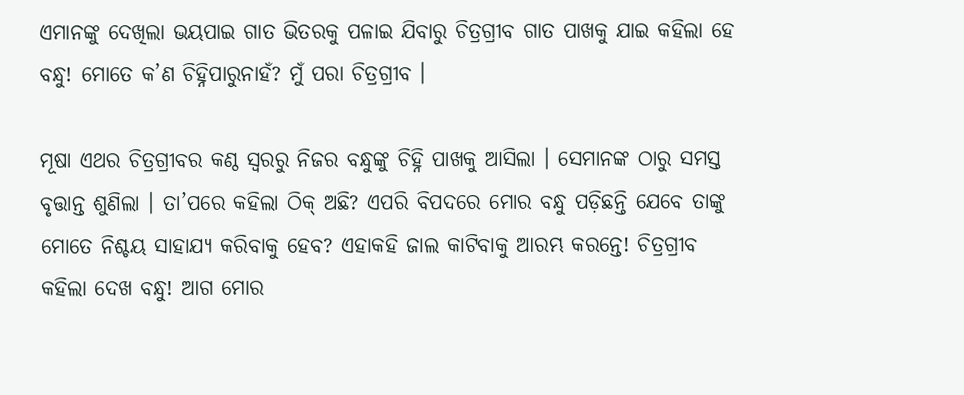ଏମାନଙ୍କୁ ଦେଖିଲା ଭୟପାଇ ଗାତ ଭିତରକୁ ପଳାଇ ଯିବାରୁ ଚିତ୍ରଗ୍ରୀବ ଗାତ ପାଖକୁ ଯାଇ କହିଲା ହେ ବନ୍ଧୁ! ମୋତେ କ’ଣ ଚିହ୍ନିପାରୁନାହଁ? ମୁଁ ପରା ଚିତ୍ରଗ୍ରୀବ ।

ମୂଷା ଏଥର ଚିତ୍ରଗ୍ରୀବର କଣ୍ଠ ସ୍ୱରରୁ ନିଜର ବନ୍ଧୁଙ୍କୁ ଚିହ୍ନି ପାଖକୁ ଆସିଲା । ସେମାନଙ୍କ ଠାରୁ ସମସ୍ତ ବୃତ୍ତାନ୍ତ ଶୁଣିଲା । ତା’ପରେ କହିଲା ଠିକ୍ ଅଛି? ଏପରି ବିପଦରେ ମୋର ବନ୍ଧୁ ପଡ଼ିଛନ୍ତି ଯେବେ ତାଙ୍କୁ ମୋତେ ନିଶ୍ଚୟ ସାହାଯ୍ୟ କରିବାକୁ ହେବ? ଏହାକହି ଜାଲ କାଟିବାକୁ ଆରମ୍ଭ କରନ୍ତେ! ଚିତ୍ରଗ୍ରୀବ କହିଲା ଦେଖ ବନ୍ଧୁ! ଆଗ ମୋର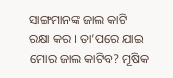ସାଙ୍ଗମାନଙ୍କ ଜାଲ କାଟି ରକ୍ଷା କର । ତା’ପରେ ଯାଇ ମୋର ଜାଲ କାଟିବ? ମୂଷିକ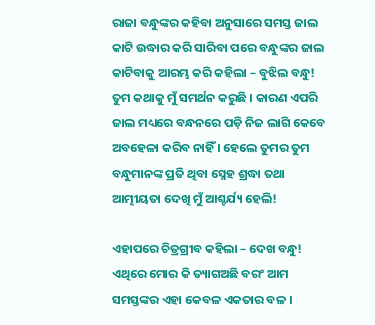ରାଜା ବନ୍ଧୁଙ୍କର କହିବା ଅନୁସାରେ ସମସ୍ତ ଜାଲ କାଟି ଉଦ୍ଧାର କରି ସାରିବା ପରେ ବନ୍ଧୁଙ୍କର ଜାଲ କାଟିବାକୁ ଆରମ୍ଭ କରି କହିଲା – ବୁଝିଲ ବନ୍ଧୁ! ତୁମ କଥାକୁ ମୁଁ ସମର୍ଥନ କରୁଛି । କାରଣ ଏପରି ଜାଲ ମଧ୍ୟରେ ବନ୍ଧନରେ ପଡ଼ି ନିଜ ଲାଗି କେବେ ଅବହେଳା କରିବ ନାହିଁ । ହେଲେ ତୁମର ତୁମ ବନ୍ଧୁମାନଙ୍କ ପ୍ରତି ଥିବା ସ୍ନେହ ଶ୍ରଦ୍ଧା ତଥା ଆତ୍ମୀୟତା ଦେଖି ମୁଁ ଆଶ୍ଚର୍ଯ୍ୟ ହେଲି!

ଏହାପରେ ଚିତ୍ରଗ୍ରୀବ କହିଲା – ଦେଖ ବନ୍ଧୁ! ଏଥିରେ ମୋର କି ତ୍ୟାଗଅଛି ବରଂ ଆମ ସମସ୍ତଙ୍କର ଏହା କେବଳ ଏକତାର ବଳ ।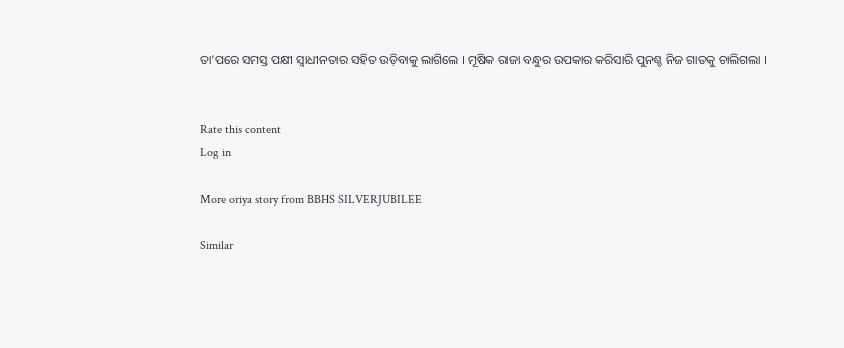ତା’ପରେ ସମସ୍ତ ପକ୍ଷୀ ସ୍ୱାଧୀନତାର ସହିତ ଉଡ଼ିବାକୁ ଲାଗିଲେ । ମୂଷିକ ରାଜା ବନ୍ଧୁର ଉପକାର କରିସାରି ପୁନଶ୍ଚ ନିଜ ଗାତକୁ ଚାଲିଗଲା ।


Rate this content
Log in

More oriya story from BBHS SILVERJUBILEE

Similar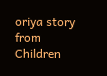oriya story from Children